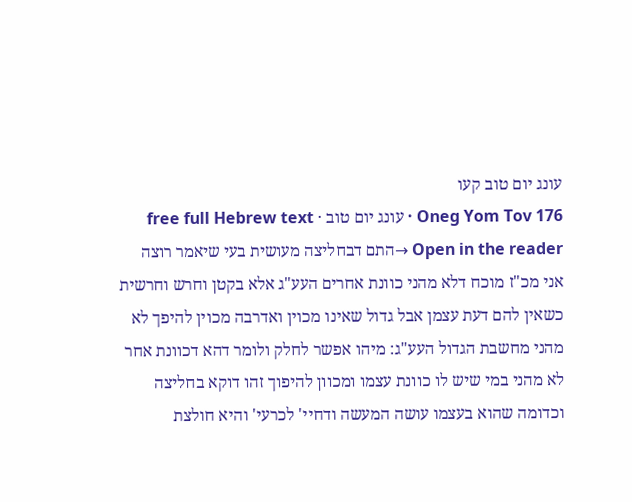עונג יום טוב קעו
Oneg Yom Tov 176 · עונג יום טוב · free full Hebrew text
Open in the reader →התם דבחליצה מעושית בעי שיאמר רוצה אני מכ"ז מוכח דלא מהני כוונת אחרים העע"ג אלא בקטן וחרש וחרשית כשאין להם דעת עצמן אבל גדול שאינו מכוין ואדרבה מכוין להיפך לא מהני מחשבת הגדול העע"ג: מיהו אפשר לחלק ולומר דהא דכוונת אחר לא מהני במי שיש לו כוונת עצמו ומכוון להיפוך זהו דוקא בחליצה וכדומה שהוא בעצמו עושה המעשה ודחיי' לכרעי' והיא חולצת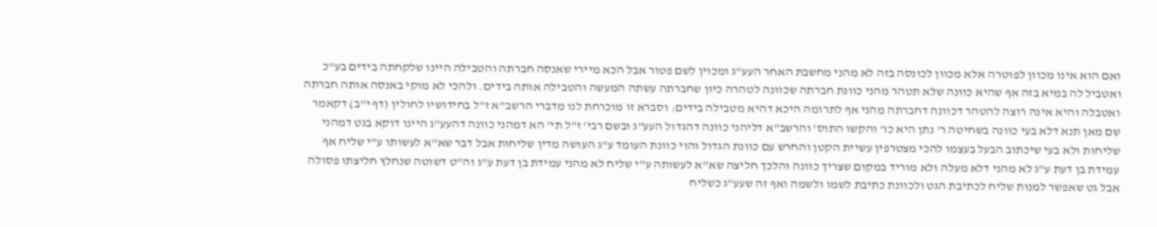ואם הוא אינו מכוון לפוטרה אלא מכוון לכונסה בזה לא מהני מחשבת האחר העע"ג ומכוין לשם פטור אבל הכא מיירי שאנסה חברתה והטבילה היינו שלקחתה בידים בע"כ ואטביל לה במיא בזה אף שהיא כוונה שלא תטהר מהני כוונת חברתה שכוונה לטהרה כיון שחברתה עשתה המעשה והטבילה אותה בידים. ולהכי לא מוקי באנסה אותה חברתה ואטבלה והיא אינה רוצה להטהר דכוונה דחברתה מהני אף לתרומה היכא דהיא מטבילה בידים: וסברא זו מוכרחת לנו מדברי הרשב"א ז"ל בחידושיו לחולין (דף י"ב) דקאמר שם מאן תנא דלא בעי כוונה בשחיטה ר' נתן היא כו' והקשו התוס' והרשב"א דליהני כוונה דהגדול העע"ג ובשם רבי' ז"ל תי' הא דמהני כוונה דהעע"ג היינו דוקא בגט דמהני שליחות ולא בעי שיכתוב הבעל בעצמו להכי מצטרפין עשיית הקטן והחרש עם כוונת הגדול והוי כוונת העומד ע"ג העושה מדין שליחות אבל דבר שא"א לעשותו ע"י שליח אף עמידת בן דעת ע"ג לא מהני דלא מעלה ולא מוריד במקום שצריך כוונה והלכך חליצה שא"א לעשותה ע"י שליח לא מהני עמידת בן דעת ע"ג וה"ט דשוטה שנחלץ חליצתו פסולה אבל גט שאפשר למנות שליח לכתיבת הגט ולכוונת כתיבת לשמו ולשמה ואף זה שעע"ג כשליח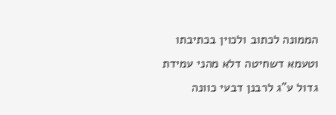הממונה לכתוב ולכוין בכתיבתו וטעמא דשחיטה דלא מהני עמידת גדול ע"ג לרבנן דבעי כוונה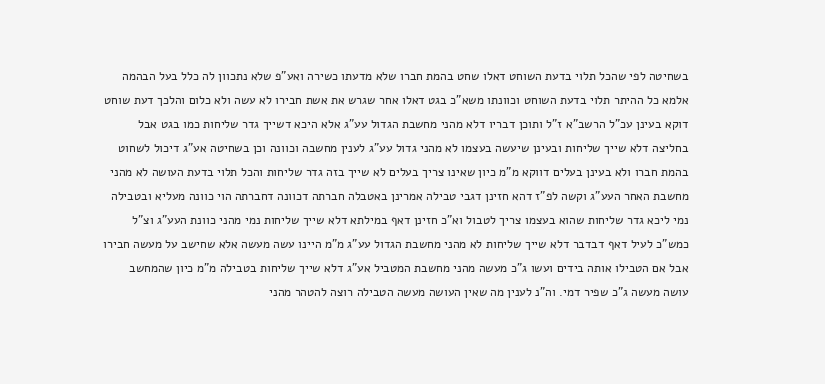בשחיטה לפי שהכל תלוי בדעת השוחט דאלו שחט בהמת חברו שלא מדעתו כשירה ואע"פ שלא נתכוון לה כלל בעל הבהמה אלמא כל ההיתר תלוי בדעת השוחט וכוונתו משא"כ בגט דאלו אחר שגרש את אשת חבירו לא עשה ולא כלום והלכך דעת שוחט דוקא בעינן עכ"ל הרשב"א ז"ל ותוכן דבריו דלא מהני מחשבת הגדול עע"ג אלא היכא דשייך גדר שליחות כמו בגט אבל בחליצה דלא שייך שליחות ובעינן שיעשה בעצמו לא מהני גדול עע"ג לענין מחשבה וכוונה וכן בשחיטה אע"ג דיכול לשחוט בהמת חברו ולא בעינן בעלים דווקא מ"מ כיון שאינו צריך בעלים לא שייך בזה גדר שליחות והכל תלוי בדעת העושה לא מהני מחשבת האחר העע"ג וקשה לפ"ז דהא חזינן דגבי טבילה אמרינן באטבלה חברתה דכוונה דחברתה הוי כוונה מעליא ובטבילה נמי ליכא גדר שליחות שהוא בעצמו צריך לטבול וא"כ חזינן דאף במילתא דלא שייך שליחות נמי מהני כוונת העע"ג וצ"ל כמש"כ לעיל דאף דבדבר דלא שייך שליחות לא מהני מחשבת הגדול עע"ג מ"מ היינו עשה מעשה אלא שחישב על מעשה חבירו אבל אם הטבילו אותה בידים ועשו ג"כ מעשה מהני מחשבת המטביל אע"ג דלא שייך שליחות בטבילה מ"מ כיון שהמחשב עושה מעשה ג"כ שפיר דמי. וה"נ לענין מה שאין העושה מעשה הטבילה רוצה להטהר מהני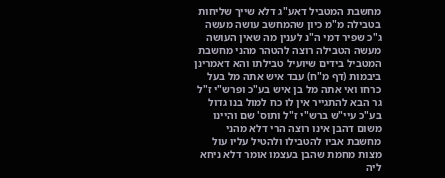מחשבת המטביל דאע"ג דלא שייך שליחות בטבילה מ"מ כיון שהמחשב עושה מעשה ג"כ שפיר דמי ה"נ לענין מה שאין העושה מעשה הטבילה רוצה להטהר מהני מחשבת המטביל בידים שיועיל טבילתו והא דאמרינן ביבמות (דף מ"ח) עבד איש אתה מל בעל כרחו ואי אתה מל בן איש בע"כ ופרש"י ז"ל גר הבא להתגייר אין לו כח למול בנו גדול בע"כ עיי"ש ברש"י ז"ל ותוס' שם והיינו משום דהבן אינו רוצה הרי דלא מהני מחשבת אביו להטבילו ולהטיל עליו עול מצות מחמת שהבן בעצמו אומר דלא ניחא ליה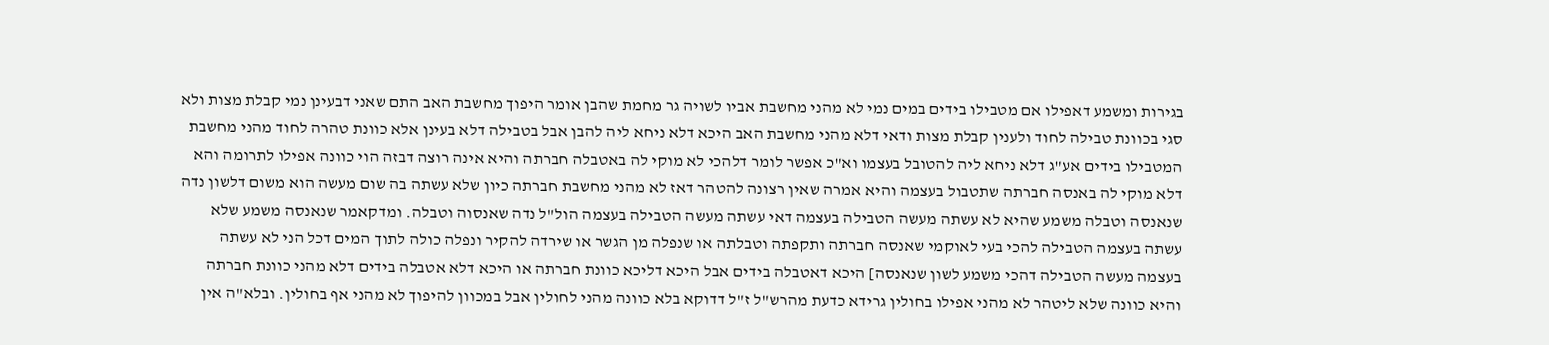בגירות ומשמע דאפילו אם מטבילו בידים במים נמי לא מהני מחשבת אביו לשויה גר מחמת שהבן אומר היפוך מחשבת האב התם שאני דבעינן נמי קבלת מצות ולא סגי בכוונת טבילה לחוד ולענין קבלת מצות ודאי דלא מהני מחשבת האב היכא דלא ניחא ליה להבן אבל בטבילה דלא בעינן אלא כוונת טהרה לחוד מהני מחשבת המטבילו בידים אע"ג דלא ניחא ליה להטובל בעצמו וא"כ אפשר לומר דלהכי לא מוקי לה באטבלה חברתה והיא אינה רוצה דבזה הוי כוונה אפילו לתרומה והא דלא מוקי לה באנסה חברתה שתטבול בעצמה והיא אמרה שאין רצונה להטהר דאז לא מהני מחשבת חברתה כיון שלא עשתה בה שום מעשה הוא משום דלשון נדה שנאנסה וטבלה משמע שהיא לא עשתה מעשה הטבילה בעצמה דאי עשתה מעשה הטבילה בעצמה הול"ל נדה שאנסוה וטבלה. ומדקאמר שנאנסה משמע שלא עשתה בעצמה הטבילה להכי בעי לאוקמי שאנסה חברתה ותקפתה וטבלתה או שנפלה מן הגשר או שירדה להקיר ונפלה כולה לתוך המים דכל הני לא עשתה בעצמה מעשה הטבילה דהכי משמע לשון שנאנסה] היכא דאטבלה בידים אבל היכא דליכא כוונת חברתה או היכא דלא אטבלה בידים דלא מהני כוונת חברתה והיא כוונה שלא ליטהר לא מהני אפילו בחולין גרידא כדעת מהרש"ל ז"ל דדוקא בלא כוונה מהני לחולין אבל במכוון להיפוך לא מהני אף בחולין. ובלא"ה אין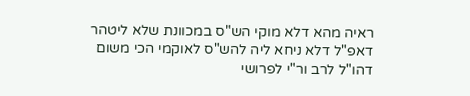ראיה מהא דלא מוקי הש"ס במכוונת שלא ליטהר דאפ"ל דלא ניחא ליה להש"ס לאוקמי הכי משום דהו"ל לרב ור"י לפרושי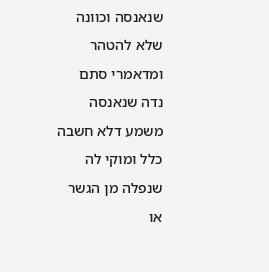שנאנסה וכוונה שלא להטהר ומדאמרי סתם נדה שנאנסה משמע דלא חשבה כלל ומוקי לה שנפלה מן הגשר או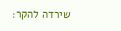שירדה להקר: